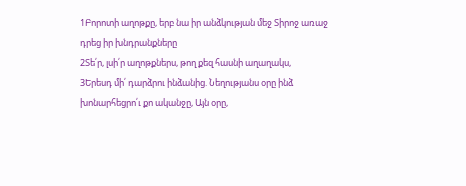1Բորոտի աղոթքը, երբ նա իր անձկության մեջ Տիրոջ առաջ դրեց իր խնդրանքները
2Տե՛ր, լսի՛ր աղոթքներս, թող քեզ հասնի աղաղակս,
3Երեսդ մի՛ դարձրու ինձանից. Նեղությանս օրը ինձ խոնարհեցրո՛ւ քո ականջը, Այն օրը,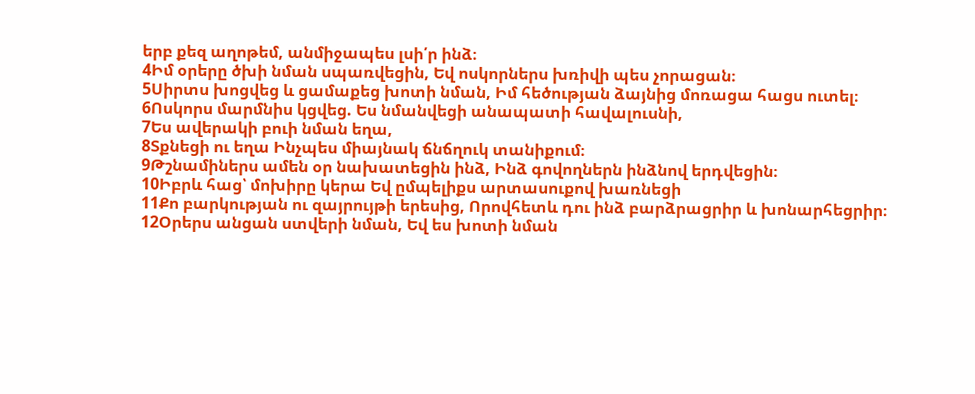երբ քեզ աղոթեմ, անմիջապես լսի՛ր ինձ։
4Իմ օրերը ծխի նման սպառվեցին, Եվ ոսկորներս խռիվի պես չորացան։
5Սիրտս խոցվեց և ցամաքեց խոտի նման, Իմ հեծության ձայնից մոռացա հացս ուտել։
6Ոսկորս մարմնիս կցվեց. Ես նմանվեցի անապատի հավալուսնի,
7Ես ավերակի բուի նման եղա,
8Տքնեցի ու եղա Ինչպես միայնակ ճնճղուկ տանիքում։
9Թշնամիներս ամեն օր նախատեցին ինձ, Ինձ գովողներն ինձնով երդվեցին։
10Իբրև հաց՝ մոխիրը կերա Եվ ըմպելիքս արտասուքով խառնեցի
11Քո բարկության ու զայրույթի երեսից, Որովհետև դու ինձ բարձրացրիր և խոնարհեցրիր։
12Օրերս անցան ստվերի նման, Եվ ես խոտի նման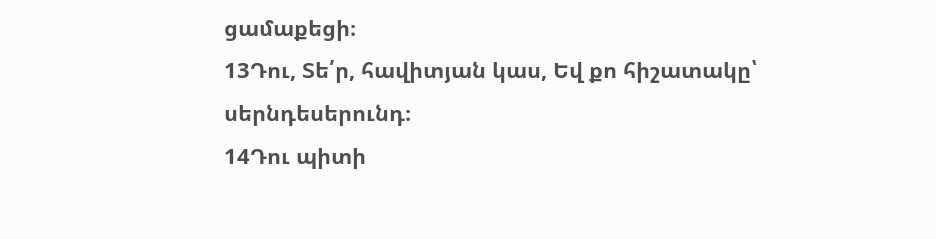ցամաքեցի։
13Դու, Տե՛ր, հավիտյան կաս, Եվ քո հիշատակը՝ սերնդեսերունդ։
14Դու պիտի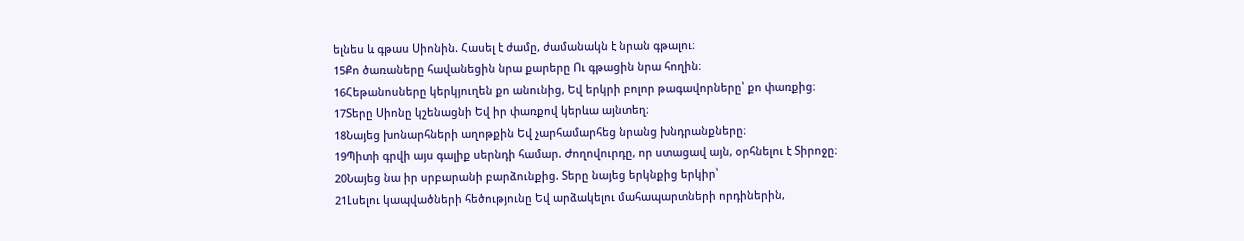ելնես և գթաս Սիոնին. Հասել է ժամը, ժամանակն է նրան գթալու։
15Քո ծառաները հավանեցին նրա քարերը Ու գթացին նրա հողին։
16Հեթանոսները կերկյուղեն քո անունից, Եվ երկրի բոլոր թագավորները՝ քո փառքից։
17Տերը Սիոնը կշենացնի Եվ իր փառքով կերևա այնտեղ։
18Նայեց խոնարհների աղոթքին Եվ չարհամարհեց նրանց խնդրանքները։
19Պիտի գրվի այս գալիք սերնդի համար. Ժողովուրդը, որ ստացավ այն, օրհնելու է Տիրոջը։
20Նայեց նա իր սրբարանի բարձունքից. Տերը նայեց երկնքից երկիր՝
21Լսելու կապվածների հեծությունը Եվ արձակելու մահապարտների որդիներին,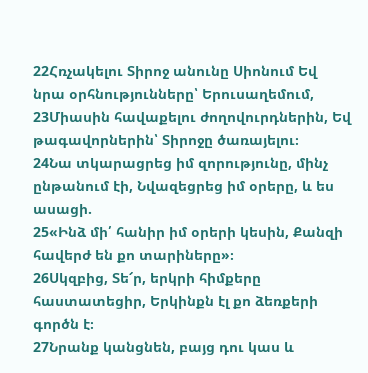22Հռչակելու Տիրոջ անունը Սիոնում Եվ նրա օրհնությունները՝ Երուսաղեմում,
23Միասին հավաքելու ժողովուրդներին, Եվ թագավորներին՝ Տիրոջը ծառայելու։
24Նա տկարացրեց իմ զորությունը, մինչ ընթանում էի, Նվազեցրեց իմ օրերը, և ես ասացի.
25«Ինձ մի՛ հանիր իմ օրերի կեսին, Քանզի հավերժ են քո տարիները»։
26Սկզբից, Տե՜ր, երկրի հիմքերը հաստատեցիր, Երկինքն էլ քո ձեռքերի գործն է։
27Նրանք կանցնեն, բայց դու կաս և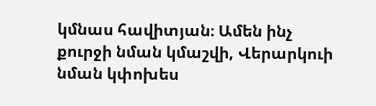կմնաս հավիտյան։ Ամեն ինչ քուրջի նման կմաշվի, Վերարկուի նման կփոխես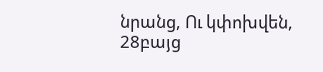նրանց, Ու կփոխվեն,
28բայց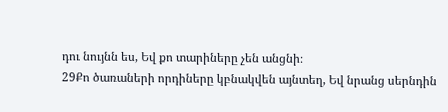դու նույնն ես, Եվ քո տարիները չեն անցնի։
29Քո ծառաների որդիները կբնակվեն այնտեղ, Եվ նրանց սերնդին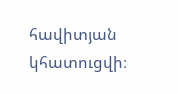հավիտյան կհատուցվի։